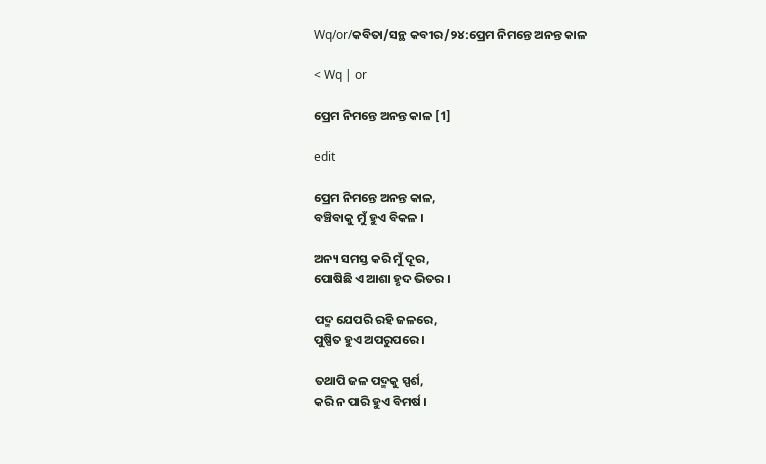Wq/or/କବିତା/ସନ୍ଥ କବୀର/୨୪:ପ୍ରେମ ନିମନ୍ତେ ଅନନ୍ତ କାଳ

< Wq | or

ପ୍ରେମ ନିମନ୍ତେ ଅନନ୍ତ କାଳ [1]

edit

ପ୍ରେମ ନିମନ୍ତେ ଅନନ୍ତ କାଳ,
ବଞ୍ଚିବାକୁ ମୁଁ ହୁଏ ବିକଳ ।

ଅନ୍ୟ ସମସ୍ତ କରି ମୁଁ ଦୂର,
ପୋଷିଛି ଏ ଆଶା ହୃଦ ଭିତର ।

ପଦ୍ମ ଯେପରି ରହି ଜଳରେ,
ପୁଷ୍ପିତ ହୁଏ ଅପରୁପରେ ।

ତଥାପି ଜଳ ପଦ୍ମକୁ ସ୍ପର୍ଶ,
କରି ନ ପାରି ହୁଏ ବିମର୍ଷ ।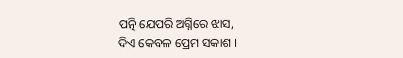ପତ୍ନି ଯେପରି ଅଗ୍ନିରେ ଝାସ,
ଦିଏ କେବଳ ପ୍ରେମ ସକାଶ ।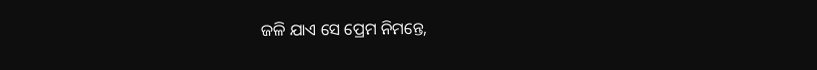ଜଳି ଯାଏ ସେ ପ୍ରେମ ନିମନ୍ତେ,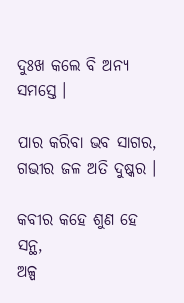ଦୁଃଖ କଲେ ବି ଅନ୍ୟ ସମସ୍ତେ ।

ପାର କରିବା ଭବ ସାଗର,
ଗଭୀର ଜଳ ଅତି ଦୁଷ୍କର ।

କବୀର କହେ ଶୁଣ ହେ ସନ୍ଥ,
ଅଳ୍ପ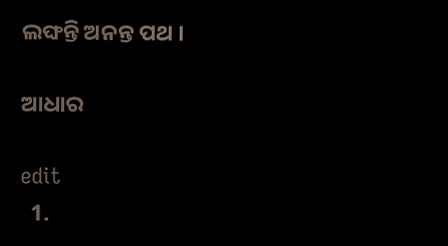ଲଙ୍ଘନ୍ତି ଅନନ୍ତ ପଥ ।

ଆଧାର

edit
  1.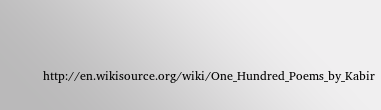http://en.wikisource.org/wiki/One_Hundred_Poems_by_Kabir